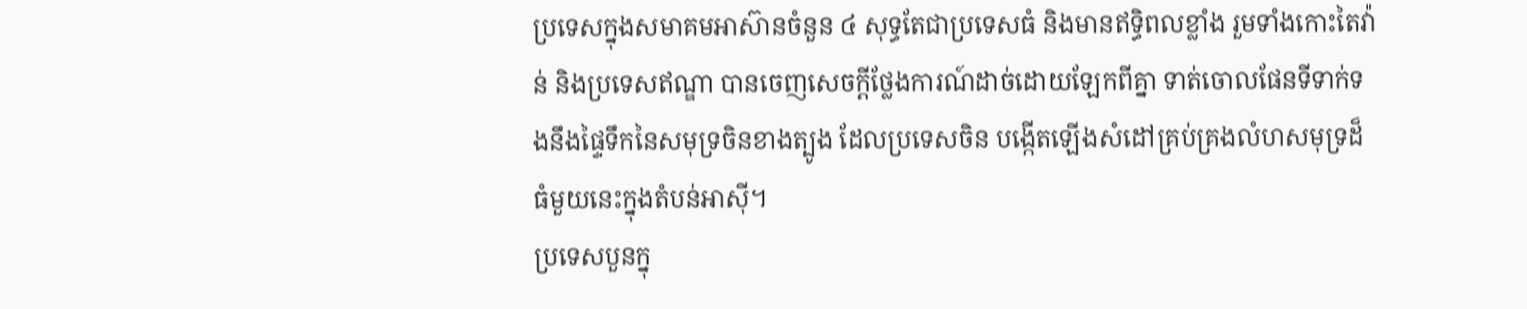ប្រទេសក្នុងសមាគមអាស៊ានចំនួន ៤ សុទ្ធតែជាប្រទេសធំ និងមានឥទ្ធិពលខ្លាំង រួមទាំងកោះតៃវ៉ាន់ និងប្រទេសឥណ្ឌា បានចេញសេចក្ដីថ្លែងការណ៍ដាច់ដោយឡែកពីគ្នា ទាត់ចោលផែនទីទាក់ទងនឹងផ្ទៃទឹកនៃសមុទ្រចិនខាងត្បូង ដែលប្រទេសចិន បង្កើតឡើងសំដៅគ្រប់គ្រងលំហសមុទ្រដ៏ធំមួយនេះក្នុងតំបន់អាស៊ី។
ប្រទេសបួនក្នុ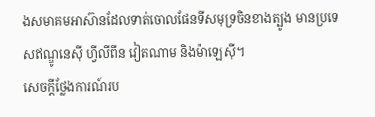ងសមាគមអាស៊ានដែលទាត់ចោលផែនទីសមុទ្រចិនខាងត្បូង មានប្រទេសឥណ្ឌូនេស៊ី ហ្វីលីពីន វៀតណាម និងម៉ាឡេស៊ី។
សេចក្ដីថ្លែងការណ៍រប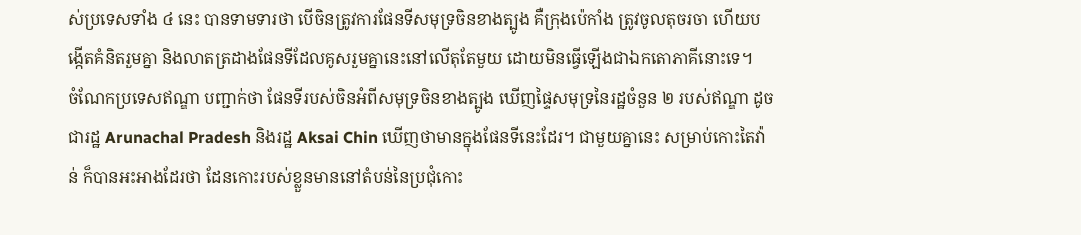ស់ប្រទេសទាំង ៤ នេះ បានទាមទារថា បើចិនត្រូវការផែនទីសមុទ្រចិនខាងត្បូង គឺក្រុងប៉េកាំង ត្រូវចូលតុចរចា ហើយបង្កើតគំនិតរួមគ្នា និងលាតត្រដាងផែនទីដែលគូសរួមគ្នានេះនៅលើតុតែមួយ ដោយមិនធ្វើឡើងជាឯកតោភាគីនោះទេ។
ចំណែកប្រទេសឥណ្ឌា បញ្ជាក់ថា ផែនទីរបស់ចិនអំពីសមុទ្រចិនខាងត្បូង ឃើញផ្ទៃសមុទ្រនៃរដ្ឋចំនួន ២ របស់ឥណ្ឌា ដូចជារដ្ឋ Arunachal Pradesh និងរដ្ឋ Aksai Chin ឃើញថាមានក្នុងផែនទីនេះដែរ។ ជាមួយគ្នានេះ សម្រាប់កោះតៃវ៉ាន់ ក៏បានអះអាងដែរថា ដែនកោះរបស់ខ្លួនមាននៅតំបន់នៃប្រជុំកោះ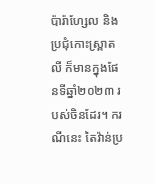ប៉ារ៉ាហ្សែល និងប្រជុំកោះស្ព្រាតលី ក៏មានក្នុងផែនទីឆ្នាំ២០២៣ របស់ចិនដែរ។ ករណីនេះ តៃវ៉ាន់ប្រ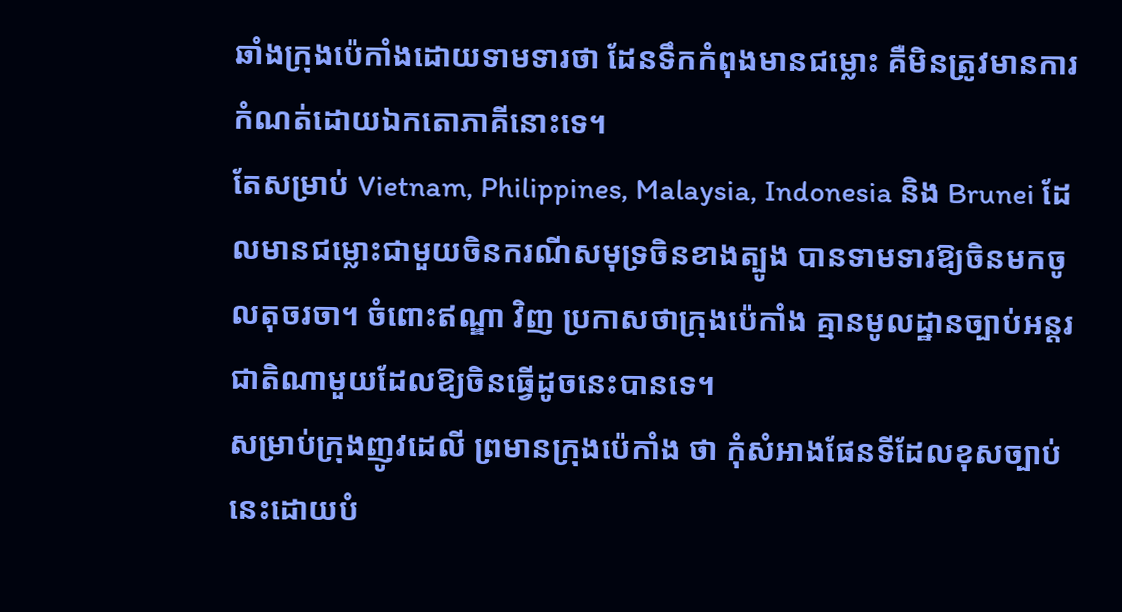ឆាំងក្រុងប៉េកាំងដោយទាមទារថា ដែនទឹកកំពុងមានជម្លោះ គឺមិនត្រូវមានការកំណត់ដោយឯកតោភាគីនោះទេ។
តែសម្រាប់ Vietnam, Philippines, Malaysia, Indonesia និង Brunei ដែលមានជម្លោះជាមួយចិនករណីសមុទ្រចិនខាងត្បូង បានទាមទារឱ្យចិនមកចូលតុចរចា។ ចំពោះឥណ្ឌា វិញ ប្រកាសថាក្រុងប៉េកាំង គ្មានមូលដ្ឋានច្បាប់អន្តរជាតិណាមួយដែលឱ្យចិនធ្វើដូចនេះបានទេ។
សម្រាប់ក្រុងញូវដេលី ព្រមានក្រុងប៉េកាំង ថា កុំសំអាងផែនទីដែលខុសច្បាប់នេះដោយបំ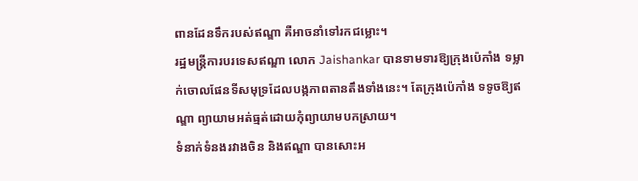ពានដែនទឹករបស់ឥណ្ឌា គឺអាចនាំទៅរកជម្លោះ។
រដ្ឋមន្ត្រីការបរទេសឥណ្ឌា លោក Jaishankar បានទាមទារឱ្យក្រុងប៉េកាំង ទម្លាក់ចោលផែនទីសមុទ្រដែលបង្កភាពតានតឹងទាំងនេះ។ តែក្រុងប៉េកាំង ទទូចឱ្យឥណ្ឌា ព្យាយាមអត់ធ្មត់ដោយកុំព្យាយាមបកស្រាយ។
ទំនាក់ទំនងរវាងចិន និងឥណ្ឌា បានសោះអ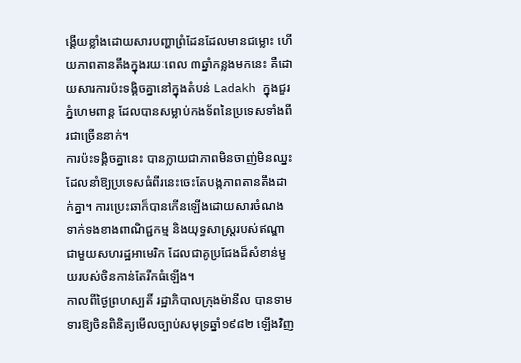ង្គើយខ្លាំងដោយសារបញ្ហាព្រំដែនដែលមានជម្លោះ ហើយភាពតានតឹងក្នុងរយៈពេល ៣ឆ្នាំកន្លងមកនេះ គឺដោយសារការប៉ះទង្គិចគ្នានៅក្នុងតំបន់ Ladakh ក្នុងជួរភ្នំហេមពាន្ត ដែលបានសម្លាប់កងទ័ពនៃប្រទេសទាំងពីរជាច្រើននាក់។
ការប៉ះទង្គិចគ្នានេះ បានក្លាយជាភាពមិនចាញ់មិនឈ្នះដែលនាំឱ្យប្រទេសធំពីរនេះចេះតែបង្កភាពតានតឹងដាក់គ្នា។ ការប្រេះឆាក៏បានកើនឡើងដោយសារចំណងទាក់ទងខាងពាណិជ្ជកម្ម និងយុទ្ធសាស្ត្ររបស់ឥណ្ឌាជាមួយសហរដ្ឋអាមេរិក ដែលជាគូប្រជែងដ៏សំខាន់មួយរបស់ចិនកាន់តែរីកធំឡើង។
កាលពីថ្ងៃព្រហស្បតិ៍ រដ្ឋាភិបាលក្រុងម៉ានីល បានទាមទារឱ្យចិនពិនិត្យមើលច្បាប់សមុទ្រឆ្នាំ១៩៨២ ឡើងវិញ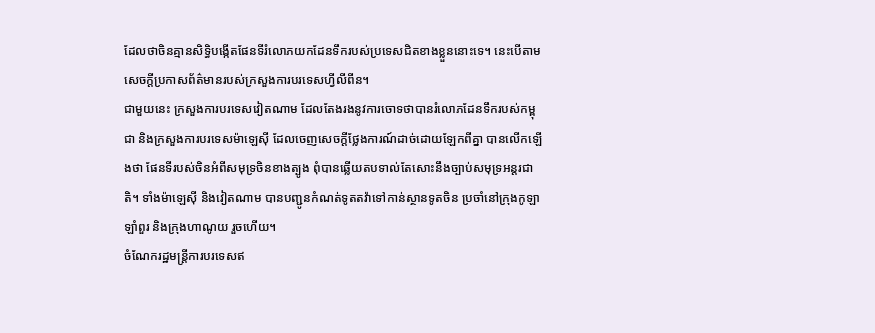ដែលថាចិនគ្មានសិទ្ធិបង្កើតផែនទីរំលោភយកដែនទឹករបស់ប្រទេសជិតខាងខ្លួននោះទេ។ នេះបើតាមសេចក្ដីប្រកាសព័ត៌មានរបស់ក្រសួងការបរទេសហ្វីលីពីន។
ជាមួយនេះ ក្រសួងការបរទេសវៀតណាម ដែលតែងរងនូវការចោទថាបានរំលោភដែនទឹករបស់កម្ពុជា និងក្រសួងការបរទេសម៉ាឡេស៊ី ដែលចេញសេចក្ដីថ្លែងការណ៍ដាច់ដោយឡែកពីគ្នា បានលើកឡើងថា ផែនទីរបស់ចិនអំពីសមុទ្រចិនខាងត្បូង ពុំបានឆ្លើយតបទាល់តែសោះនឹងច្បាប់សមុទ្រអន្តរជាតិ។ ទាំងម៉ាឡេស៊ី និងវៀតណាម បានបញ្ជូនកំណត់ទូតតវ៉ាទៅកាន់ស្ថានទូតចិន ប្រចាំនៅក្រុងកូឡាឡាំពួរ និងក្រុងហាណូយ រួចហើយ។
ចំណែករដ្ឋមន្ត្រីការបរទេសឥ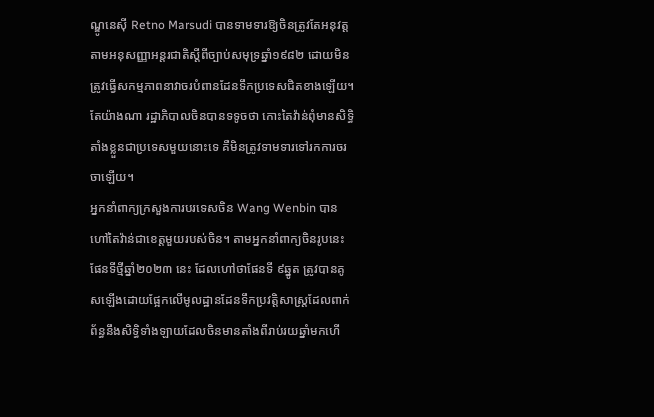ណ្ឌូនេស៊ី Retno Marsudi បានទាមទារឱ្យចិនត្រូវតែអនុវត្តតាមអនុសញ្ញាអន្តរជាតិស្ដីពីច្បាប់សមុទ្រឆ្នាំ១៩៨២ ដោយមិនត្រូវធ្វើសកម្មភាពនាវាចរបំពានដែនទឹកប្រទេសជិតខាងឡើយ។ តែយ៉ាងណា រដ្ឋាភិបាលចិនបានទទូចថា កោះតៃវ៉ាន់ពុំមានសិទ្ធិតាំងខ្លួនជាប្រទេសមួយនោះទេ គឺមិនត្រូវទាមទារទៅរកការចរចាឡើយ។
អ្នកនាំពាក្យក្រសួងការបរទេសចិន Wang Wenbin បានហៅតៃវ៉ាន់ជាខេត្តមួយរបស់ចិន។ តាមអ្នកនាំពាក្យចិនរូបនេះ ផែនទីថ្មីឆ្នាំ២០២៣ នេះ ដែលហៅថាផែនទី ៩ឆ្នូត ត្រូវបានគូសឡើងដោយផ្អែកលើមូលដ្ឋានដែនទឹកប្រវត្តិសាស្ត្រដែលពាក់ព័ន្ធនឹងសិទ្ធិទាំងឡាយដែលចិនមានតាំងពីរាប់រយឆ្នាំមកហើ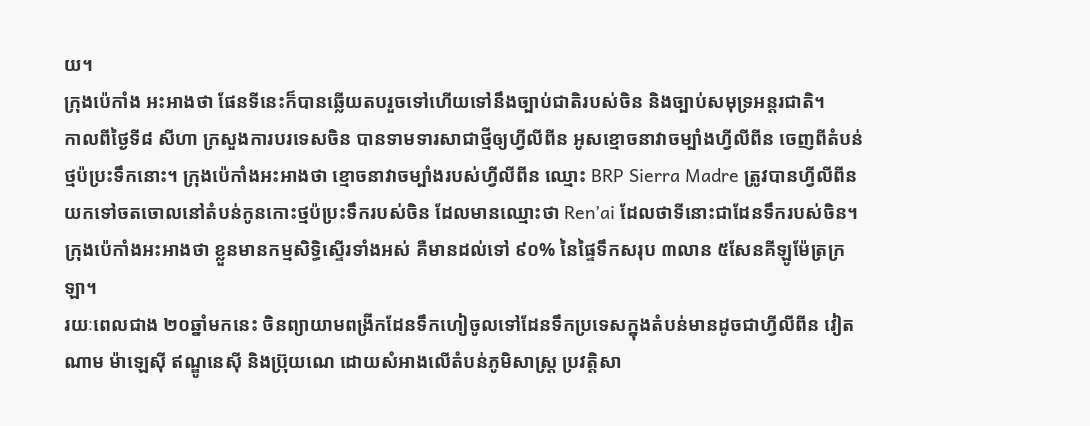យ។
ក្រុងប៉េកាំង អះអាងថា ផែនទីនេះក៏បានឆ្លើយតបរួចទៅហើយទៅនឹងច្បាប់ជាតិរបស់ចិន និងច្បាប់សមុទ្រអន្តរជាតិ។
កាលពីថ្ងៃទី៨ សីហា ក្រសួងការបរទេសចិន បានទាមទារសាជាថ្មីឲ្យហ្វីលីពីន អូសខ្មោចនាវាចម្បាំងហ្វីលីពីន ចេញពីតំបន់ថ្មប៉ប្រះទឹកនោះ។ ក្រុងប៉េកាំងអះអាងថា ខ្មោចនាវាចម្បាំងរបស់ហ្វីលីពីន ឈ្មោះ BRP Sierra Madre ត្រូវបានហ្វីលីពីនយកទៅចតចោលនៅតំបន់កូនកោះថ្មប៉ប្រះទឹករបស់ចិន ដែលមានឈ្មោះថា Ren’ai ដែលថាទីនោះជាដែនទឹករបស់ចិន។
ក្រុងប៉េកាំងអះអាងថា ខ្លួនមានកម្មសិទ្ធិស្ទើរទាំងអស់ គឺមានដល់ទៅ ៩០% នៃផ្ទៃទឹកសរុប ៣លាន ៥សែនគីឡូម៉ែត្រក្រឡា។
រយៈពេលជាង ២០ឆ្នាំមកនេះ ចិនព្យាយាមពង្រីកដែនទឹកហៀចូលទៅដែនទឹកប្រទេសក្នុងតំបន់មានដូចជាហ្វីលីពីន វៀតណាម ម៉ាឡេស៊ី ឥណ្ឌូនេស៊ី និងប្រ៊ុយណេ ដោយសំអាងលើតំបន់ភូមិសាស្ត្រ ប្រវត្តិសា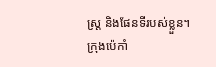ស្ត្រ និងផែនទីរបស់ខ្លួន។
ក្រុងប៉េកាំ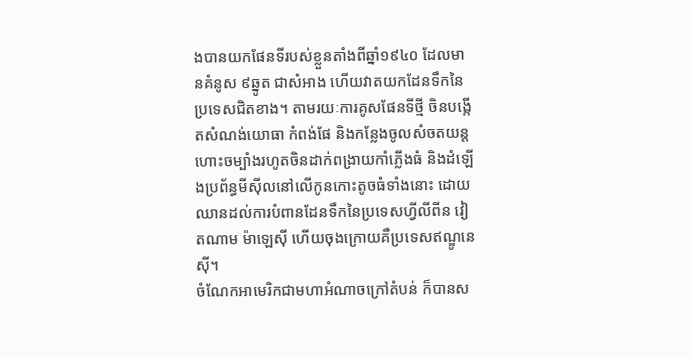ងបានយកផែនទីរបស់ខ្លួនតាំងពីឆ្នាំ១៩៤០ ដែលមានគំនូស ៩ឆ្នូត ជាសំអាង ហើយវាតយកដែនទឹកនៃប្រទេសជិតខាង។ តាមរយៈការគូសផែនទីថ្មី ចិនបង្កើតសំណង់យោធា កំពង់ផែ និងកន្លែងចូលសំចតយន្តហោះចម្បាំងរហូតចិនដាក់ពង្រាយកាំភ្លើងធំ និងដំឡើងប្រព័ន្ធមីស៊ីលនៅលើកូនកោះតូចធំទាំងនោះ ដោយឈានដល់ការបំពានដែនទឹកនៃប្រទេសហ្វីលីពីន វៀតណាម ម៉ាឡេស៊ី ហើយចុងក្រោយគឺប្រទេសឥណ្ឌូនេស៊ី។
ចំណែកអាមេរិកជាមហាអំណាចក្រៅតំបន់ ក៏បានស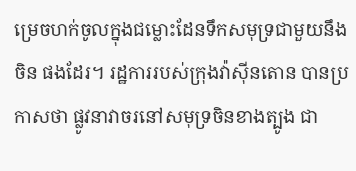ម្រេចហក់ចូលក្នុងជម្លោះដែនទឹកសមុទ្រជាមួយនឹងចិន ផងដែរ។ រដ្ឋការរបស់ក្រុងវ៉ាស៊ីនតោន បានប្រកាសថា ផ្លូវនាវាចរនៅសមុទ្រចិនខាងត្បូង ជា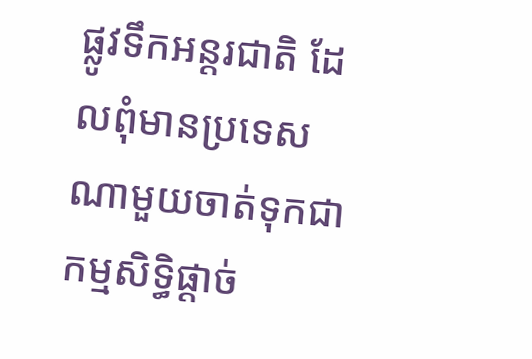ផ្លូវទឹកអន្តរជាតិ ដែលពុំមានប្រទេសណាមួយចាត់ទុកជាកម្មសិទ្ធិផ្ដាច់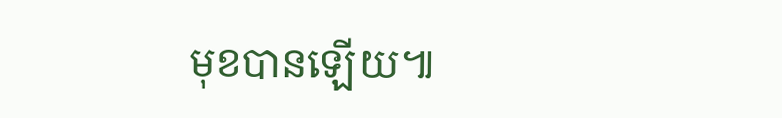មុខបានឡើយ៕